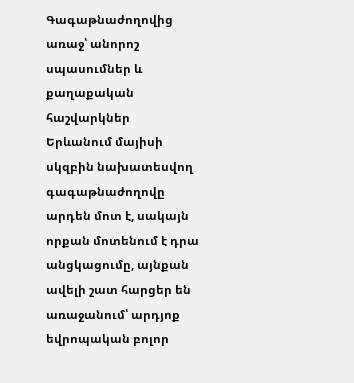Գագաթնաժողովից առաջ՝ անորոշ սպասումներ և քաղաքական հաշվարկներ
Երևանում մայիսի սկզբին նախատեսվող գագաթնաժողովը արդեն մոտ է, սակայն որքան մոտենում է դրա անցկացումը, այնքան ավելի շատ հարցեր են առաջանում՝ արդյոք եվրոպական բոլոր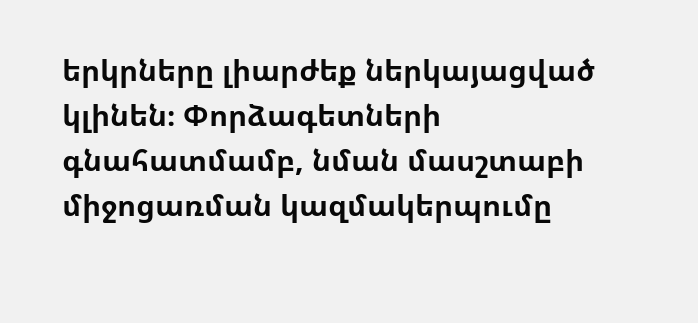երկրները լիարժեք ներկայացված կլինեն։ Փորձագետների գնահատմամբ, նման մասշտաբի միջոցառման կազմակերպումը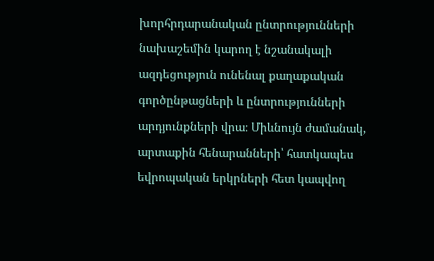խորհրդարանական ընտրությունների նախաշեմին կարող է նշանակալի ազդեցություն ունենալ քաղաքական գործընթացների և ընտրությունների արդյունքների վրա։ Միևնույն ժամանակ, արտաքին հենարանների՝ հատկապես եվրոպական երկրների հետ կապվող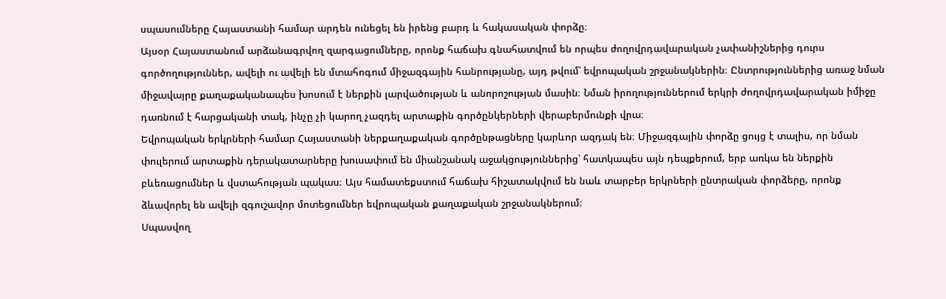սպասումները Հայաստանի համար արդեն ունեցել են իրենց բարդ և հակասական փորձը։
Այսօր Հայաստանում արձանագրվող զարգացումները, որոնք հաճախ գնահատվում են որպես ժողովրդավարական չափանիշներից դուրս գործողություններ, ավելի ու ավելի են մտահոգում միջազգային հանրությանը, այդ թվում՝ եվրոպական շրջանակներին։ Ընտրություններից առաջ նման միջավայրը քաղաքականապես խոսում է ներքին լարվածության և անորոշության մասին։ Նման իրողություններում երկրի ժողովրդավարական իմիջը դառնում է հարցականի տակ, ինչը չի կարող չազդել արտաքին գործընկերների վերաբերմունքի վրա։
Եվրոպական երկրների համար Հայաստանի ներքաղաքական գործընթացները կարևոր ազդակ են։ Միջազգային փորձը ցույց է տալիս, որ նման փուլերում արտաքին դերակատարները խուսափում են միանշանակ աջակցություններից՝ հատկապես այն դեպքերում, երբ առկա են ներքին բևեռացումներ և վստահության պակաս։ Այս համատեքստում հաճախ հիշատակվում են նաև տարբեր երկրների ընտրական փորձերը, որոնք ձևավորել են ավելի զգուշավոր մոտեցումներ եվրոպական քաղաքական շրջանակներում։
Սպասվող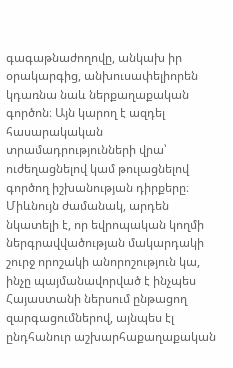գագաթնաժողովը, անկախ իր օրակարգից, անխուսափելիորեն կդառնա նաև ներքաղաքական գործոն։ Այն կարող է ազդել հասարակական տրամադրությունների վրա՝ ուժեղացնելով կամ թուլացնելով գործող իշխանության դիրքերը։ Միևնույն ժամանակ, արդեն նկատելի է, որ եվրոպական կողմի ներգրավվածության մակարդակի շուրջ որոշակի անորոշություն կա, ինչը պայմանավորված է ինչպես Հայաստանի ներսում ընթացող զարգացումներով, այնպես էլ ընդհանուր աշխարհաքաղաքական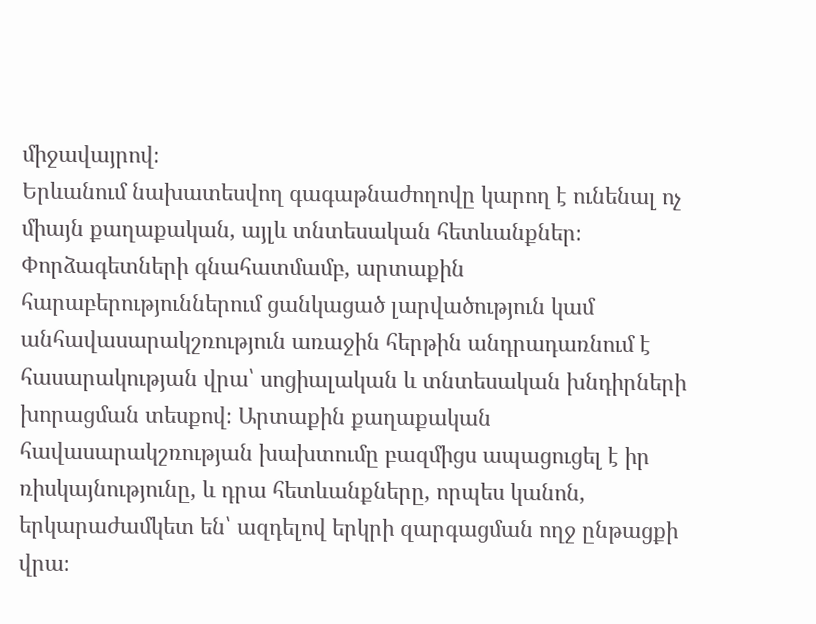միջավայրով։
Երևանում նախատեսվող գագաթնաժողովը կարող է ունենալ ոչ միայն քաղաքական, այլև տնտեսական հետևանքներ։ Փորձագետների գնահատմամբ, արտաքին հարաբերություններում ցանկացած լարվածություն կամ անհավասարակշռություն առաջին հերթին անդրադառնում է հասարակության վրա՝ սոցիալական և տնտեսական խնդիրների խորացման տեսքով։ Արտաքին քաղաքական հավասարակշռության խախտումը բազմիցս ապացուցել է իր ռիսկայնությունը, և դրա հետևանքները, որպես կանոն, երկարաժամկետ են՝ ազդելով երկրի զարգացման ողջ ընթացքի վրա։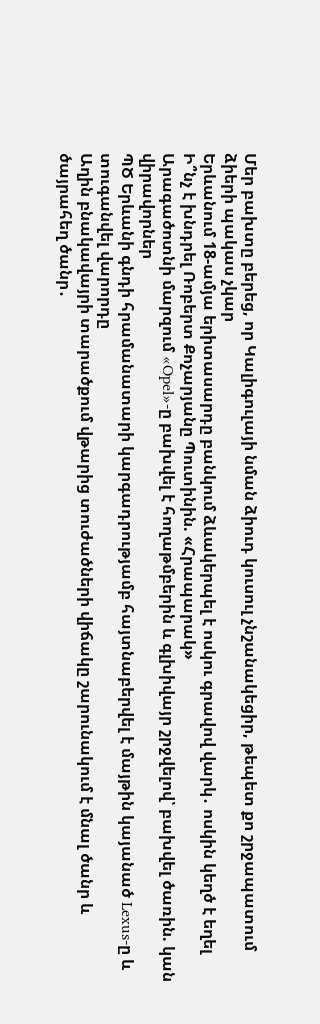Մեր բախտը բերեց, որ Կալիգուլայի նման ձիուդ կուսուլ չնշանակեցիր, թեպետ քո շրջապատում ձիերի պակաս չկար
Երևանում 18-ամյա երիտասարդը բանկում ձևակերպել է ոսկու գրավով վարկ․ ոսկին կեղծ է եղել
Ի՞նչ է խնդրել Ռոբերտ Քոչարյանը Պուտինին. «Հրապարակ»
Արագածոտնի մարզում «Opel»-ը բախվել է հողաթմբերին և գլխիվայր շրջվելով՝ բախվել ծառին. կան վիրավորներ
ՊԾ Երևանի գնդի հրամանատարի կարգադրությամբ հայտնաբերվել է մայթին կայանած Lexus-ը և տուգանվել վարորդը
Աղին բնակավայրի տարածքում վթարից տուժածների վիճակը շարունակում է մնալ ծանր և ծայրահեղ ծանր․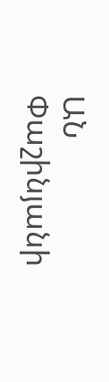ԱՆ
Փաշինյանի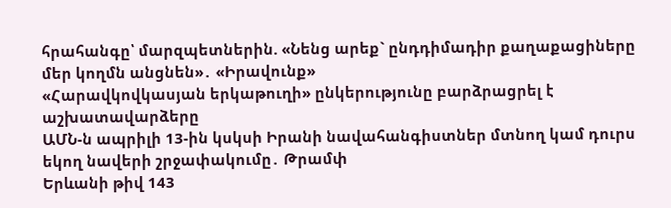հրահանգը՝ մարզպետներին. «Նենց արեք` ընդդիմադիր քաղաքացիները մեր կողմն անցնեն»․ «Իրավունք»
«Հարավկովկասյան երկաթուղի» ընկերությունը բարձրացրել է աշխատավարձերը
ԱՄՆ-ն ապրիլի 13-ին կսկսի Իրանի նավահանգիստներ մտնող կամ դուրս եկող նավերի շրջափակումը․ Թրամփ
Երևանի թիվ 143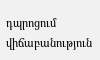դպրոցում վիճաբանություն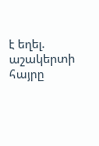է եղել. աշակերտի հայրը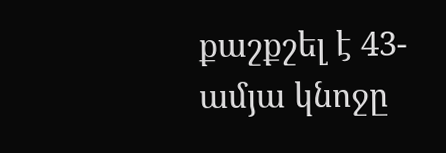քաշքշել է 43-ամյա կնոջը